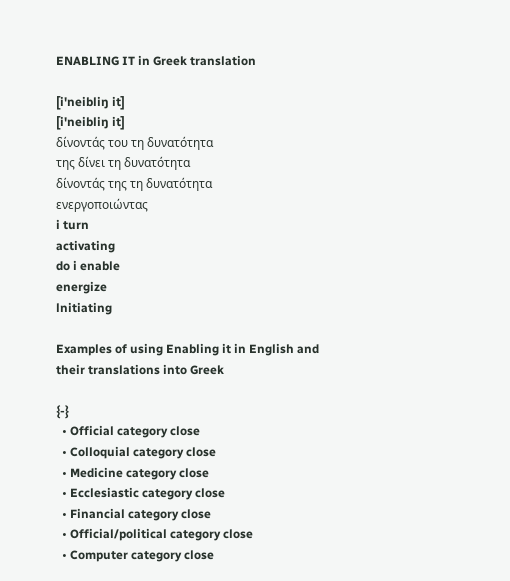ENABLING IT in Greek translation

[i'neibliŋ it]
[i'neibliŋ it]
δίνοντάς του τη δυνατότητα
της δίνει τη δυνατότητα
δίνοντάς της τη δυνατότητα
ενεργοποιώντας
i turn
activating
do i enable
energize
lnitiating

Examples of using Enabling it in English and their translations into Greek

{-}
  • Official category close
  • Colloquial category close
  • Medicine category close
  • Ecclesiastic category close
  • Financial category close
  • Official/political category close
  • Computer category close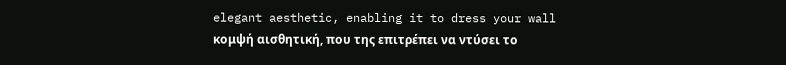elegant aesthetic, enabling it to dress your wall
κομψή αισθητική, που της επιτρέπει να ντύσει το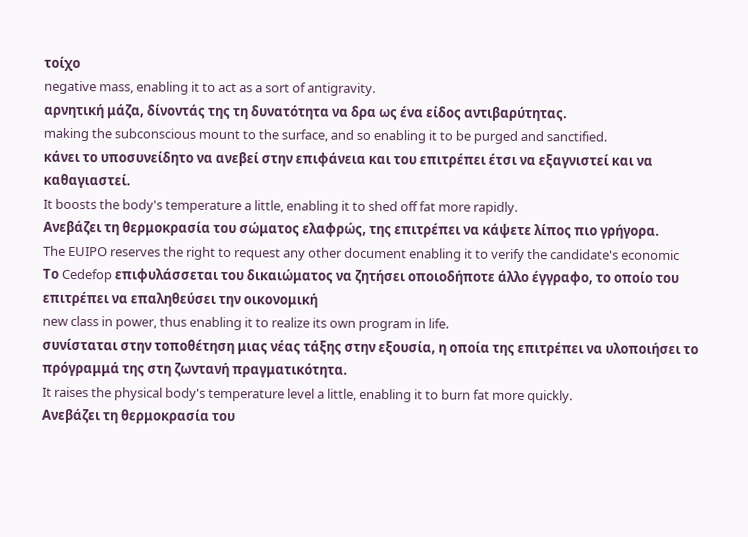τοίχο
negative mass, enabling it to act as a sort of antigravity.
αρνητική μάζα, δίνοντάς της τη δυνατότητα να δρα ως ένα είδος αντιβαρύτητας.
making the subconscious mount to the surface, and so enabling it to be purged and sanctified.
κάνει το υποσυνείδητο να ανεβεί στην επιφάνεια και του επιτρέπει έτσι να εξαγνιστεί και να καθαγιαστεί.
It boosts the body's temperature a little, enabling it to shed off fat more rapidly.
Ανεβάζει τη θερμοκρασία του σώματος ελαφρώς, της επιτρέπει να κάψετε λίπος πιο γρήγορα.
The EUIPO reserves the right to request any other document enabling it to verify the candidate's economic
Το Cedefop επιφυλάσσεται του δικαιώματος να ζητήσει οποιοδήποτε άλλο έγγραφο, το οποίο του επιτρέπει να επαληθεύσει την οικονομική
new class in power, thus enabling it to realize its own program in life.
συνίσταται στην τοποθέτηση μιας νέας τάξης στην εξουσία, η οποία της επιτρέπει να υλοποιήσει το πρόγραμμά της στη ζωντανή πραγματικότητα.
It raises the physical body's temperature level a little, enabling it to burn fat more quickly.
Ανεβάζει τη θερμοκρασία του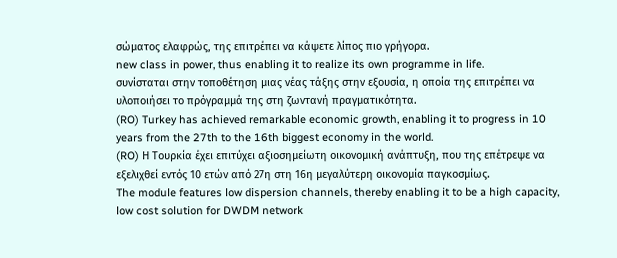σώματος ελαφρώς, της επιτρέπει να κάψετε λίπος πιο γρήγορα.
new class in power, thus enabling it to realize its own programme in life.
συνίσταται στην τοποθέτηση μιας νέας τάξης στην εξουσία, η οποία της επιτρέπει να υλοποιήσει το πρόγραμμά της στη ζωντανή πραγματικότητα.
(RO) Turkey has achieved remarkable economic growth, enabling it to progress in 10 years from the 27th to the 16th biggest economy in the world.
(RO) Η Τουρκία έχει επιτύχει αξιοσημείωτη οικονομική ανάπτυξη, που της επέτρεψε να εξελιχθεί εντός 10 ετών από 27η στη 16η μεγαλύτερη οικονομία παγκοσμίως.
The module features low dispersion channels, thereby enabling it to be a high capacity, low cost solution for DWDM network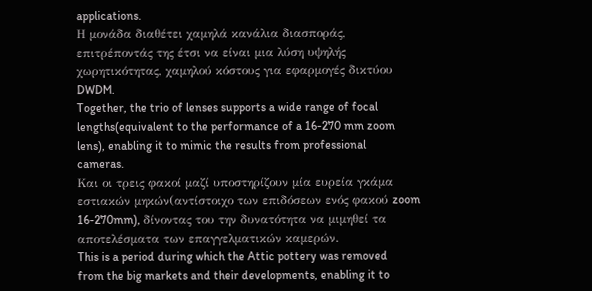applications.
Η μονάδα διαθέτει χαμηλά κανάλια διασποράς, επιτρέποντάς της έτσι να είναι μια λύση υψηλής χωρητικότητας, χαμηλού κόστους για εφαρμογές δικτύου DWDM.
Together, the trio of lenses supports a wide range of focal lengths(equivalent to the performance of a 16-270 mm zoom lens), enabling it to mimic the results from professional cameras.
Και οι τρεις φακοί μαζί υποστηρίζουν μία ευρεία γκάμα εστιακών μηκών(αντίστοιχο των επιδόσεων ενός φακού zoom 16-270mm), δίνοντας του την δυνατότητα να μιμηθεί τα αποτελέσματα των επαγγελματικών καμερών.
This is a period during which the Attic pottery was removed from the big markets and their developments, enabling it to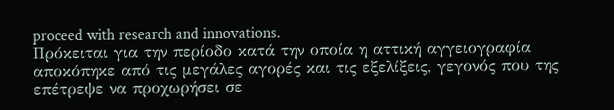proceed with research and innovations.
Πρόκειται για την περίοδο κατά την οποία η αττική αγγειογραφία αποκόπηκε από τις μεγάλες αγορές και τις εξελίξεις, γεγονός που της επέτρεψε να προχωρήσει σε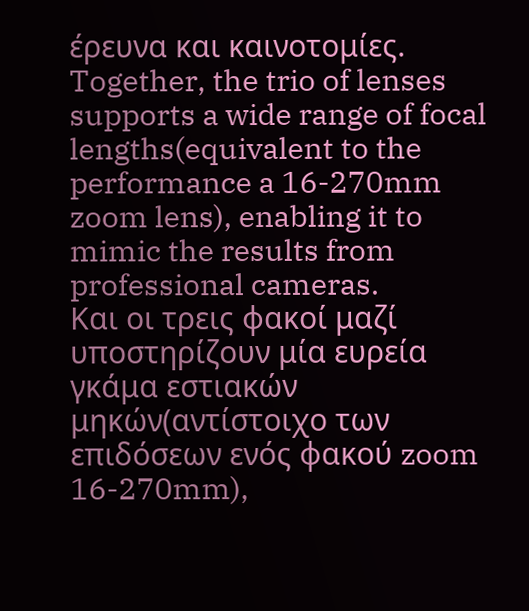έρευνα και καινοτομίες.
Together, the trio of lenses supports a wide range of focal lengths(equivalent to the performance a 16-270mm zoom lens), enabling it to mimic the results from professional cameras.
Και οι τρεις φακοί μαζί υποστηρίζουν μία ευρεία γκάμα εστιακών μηκών(αντίστοιχο των επιδόσεων ενός φακού zoom 16-270mm),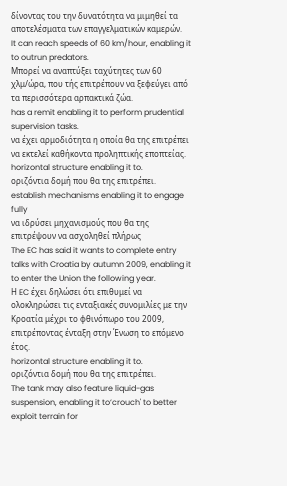δίνοντας του την δυνατότητα να μιμηθεί τα αποτελέσματα των επαγγελματικών καμερών.
It can reach speeds of 60 km/hour, enabling it to outrun predators.
Μπορεί να αναπτύξει ταχύτητες των 60 χλμ/ώρα, που τής επιτρέπουν να ξεφεύγει από τα περισσότερα αρπακτικά ζώα.
has a remit enabling it to perform prudential supervision tasks.
να έχει αρμοδιότητα η οποία θα της επιτρέπει να εκτελεί καθήκοντα προληπτικής εποπτείας.
horizontal structure enabling it to.
οριζόντια δομή που θα της επιτρέπει.
establish mechanisms enabling it to engage fully
να ιδρύσει μηχανισμούς που θα της επιτρέψουν να ασχοληθεί πλήρως
The EC has said it wants to complete entry talks with Croatia by autumn 2009, enabling it to enter the Union the following year.
Η EC έχει δηλώσει ότι επιθυμεί να ολοκληρώσει τις ενταξιακές συνομιλίες με την Κροατία μέχρι το φθινόπωρο του 2009, επιτρέποντας ένταξη στην Ένωση το επόμενο έτος.
horizontal structure enabling it to.
οριζόντια δομή που θα της επιτρέπει.
The tank may also feature liquid-gas suspension, enabling it to‘crouch' to better exploit terrain for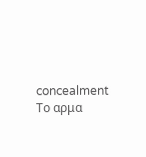concealment
Το αρμα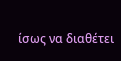ίσως να διαθέτει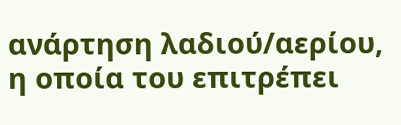ανάρτηση λαδιού/αερίου, η οποία του επιτρέπει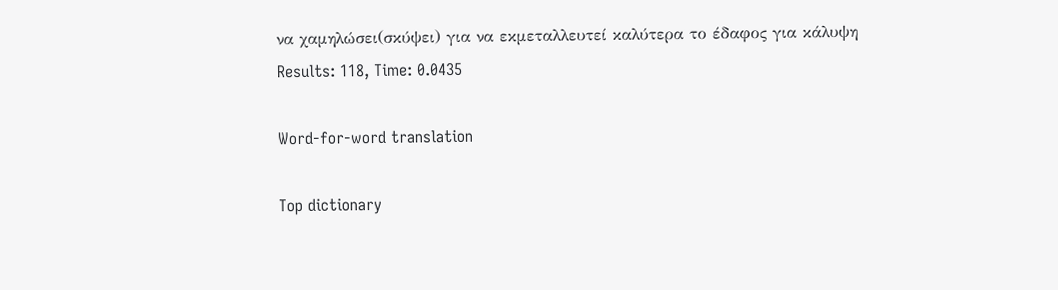να χαμηλώσει(σκύψει) για να εκμεταλλευτεί καλύτερα το έδαφος για κάλυψη
Results: 118, Time: 0.0435

Word-for-word translation

Top dictionary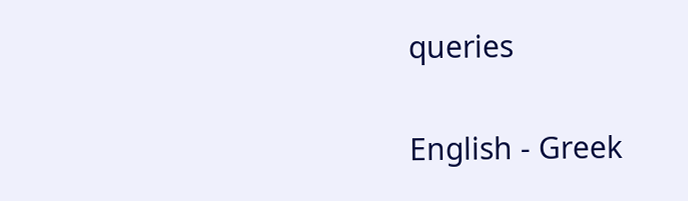queries

English - Greek